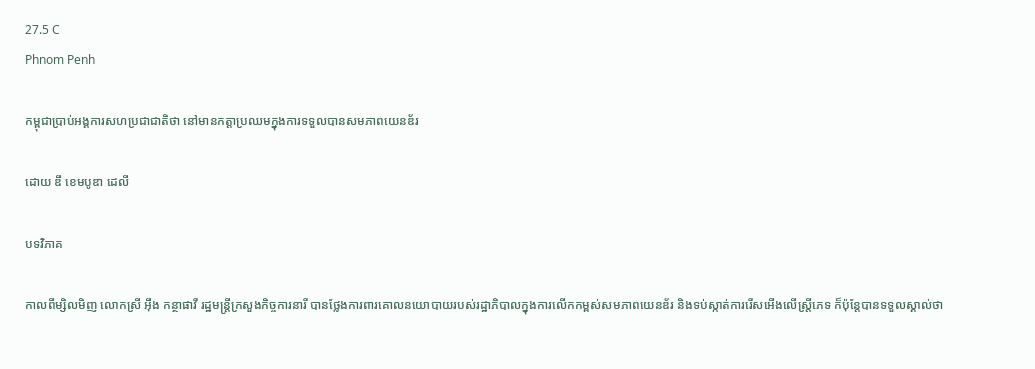27.5 C
Phnom Penh

កម្ពុជាប្រាប់អង្គការសហប្រជាជាតិថា នៅមានកត្តាប្រឈមក្នុងការទទួលបានសមភាពយេនឌ័រ

ដោយ ឌឹ ខេមបូឌា ដេលី

បទវិភាគ

កាលពីម្សិលមិញ លោកស្រី អ៊ឹង កន្ថាផាវី រដ្ឋមន្ត្រីក្រសួងកិច្ចការនារី បានថ្លែងការពារគោលនយោបាយរបស់រដ្ឋាភិបាលក្នុងការលើកកម្ពស់សមភាពយេនឌ័រ និងទប់ស្កាត់ការរើសអើងលើស្ត្រីភេទ ក៏ប៉ុន្តែបានទទួលស្គាល់ថា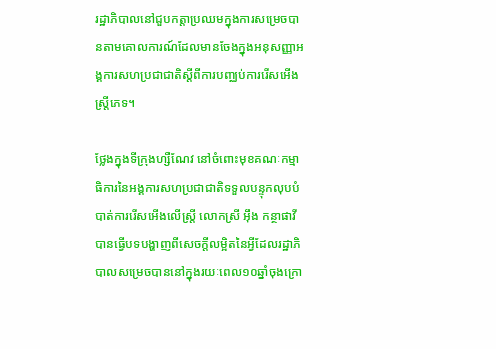រដ្ឋាភិបាលនៅជួបកត្តាប្រឈមក្នុងការសម្រេចបានតាមគោលការណ៍ដែលមានចែងក្នុងអនុសញ្ញាអង្គការសហប្រជាជាតិស្ដីពីការបញ្ឈប់ការរើសអើងស្ត្រីភេទ។

ថ្លែងក្នុងទីក្រុងហ្សឺណែវ នៅចំពោះមុខគណៈកម្មាធិការនៃអង្គការសហប្រជាជាតិទទួលបន្ទុកលុបបំបាត់ការរើសអើងលើស្ត្រី លោកស្រី អ៊ឹង កន្ថាផាវី បានធ្វើបទបង្ហាញពីសេចក្ដីលម្អិតនៃអ្វីដែលរដ្ឋាភិបាលសម្រេចបាននៅក្នុងរយៈពេល១០ឆ្នាំចុងក្រោ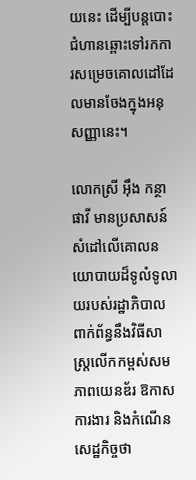យនេះ ដើម្បីបន្តបោះជំហានឆ្ពោះទៅរកការសម្រេចគោលដៅដែលមានចែងក្នុងអនុសញ្ញានេះ។

លោកស្រី អ៊ឹង កន្ថាផាវី មានប្រសាសន៍សំដៅលើគោលនយោបាយដ៏ទូលំទូលាយរបស់រដ្ឋាភិបាលពាក់ព័ន្ធនឹងវិធីសាស្ត្រលើកកម្ពស់សមភាពយេនឌ័រ ឱកាសការងារ និងកំណើនសេដ្ឋកិច្ចថា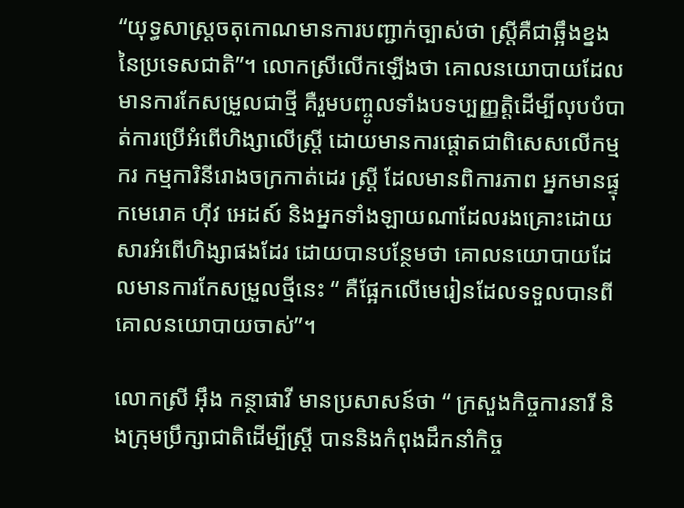“យុទ្ធសាស្ត្រចតុកោណមានការបញ្ជាក់ច្បាស់ថា ស្ត្រីគឺជាឆ្អឹងខ្នងនៃប្រទេសជាតិ”។ លោកស្រីលើកឡើងថា គោលនយោបាយដែលមានការកែសម្រួលជាថ្មី គឺរួមបញ្ចូលទាំងបទប្បញ្ញត្តិដើម្បីលុបបំបាត់ការប្រើអំពើហិង្សាលើស្ត្រី ដោយមានការផ្ដោតជាពិសេសលើកម្មករ កម្មការិនីរោងចក្រកាត់ដេរ ស្ត្រី ដែលមានពិការភាព អ្នកមានផ្ទុកមេរោគ ហ៊ីវ អេដស៍ និងអ្នកទាំងឡាយណាដែលរងគ្រោះដោយសារអំពើហិង្សាផងដែរ ដោយបានបន្ថែមថា គោលនយោបាយដែលមានការកែសម្រួលថ្មីនេះ “ គឺផ្អែកលើមេរៀនដែលទទួលបានពីគោលនយោបាយចាស់”។

លោកស្រី អ៊ឹង កន្ថាផាវី មានប្រសាសន៍ថា “ ក្រសួងកិច្ចការនារី និងក្រុមប្រឹក្សាជាតិដើម្បីស្ត្រី បាននិងកំពុងដឹកនាំកិច្ច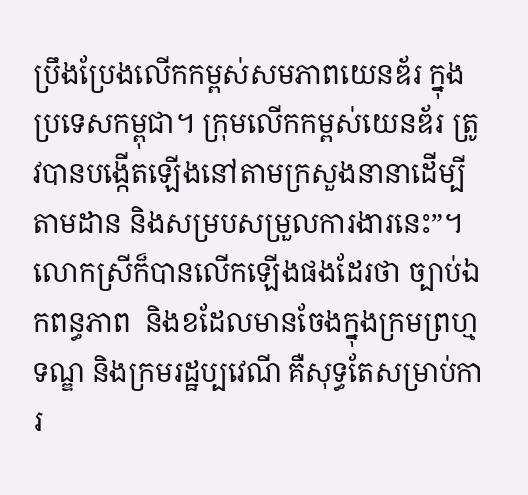ប្រឹងប្រែងលើកកម្ពស់សមភាពយេនឌ័រ ក្នុងប្រទេសកម្ពុជា។ ក្រុមលើកកម្ពស់យេនឌ័រ ត្រូវបានបង្កើតឡើងនៅតាមក្រសួងនានាដើម្បីតាមដាន និងសម្របសម្រួលការងារនេះ”។ លោកស្រីក៏បានលើកឡើងផងដែរថា ច្បាប់ឯកពន្ធភាព  និងខដែលមានចែងក្នុងក្រមព្រហ្មទណ្ឌ និងក្រមរដ្ឋប្បវេណី គឺសុទ្ធតែសម្រាប់ការ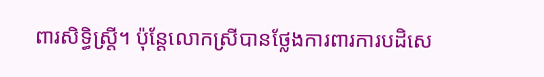ពារសិទ្ធិស្ត្រី។ ប៉ុន្តែលោកស្រីបានថ្លែងការពារការបដិសេ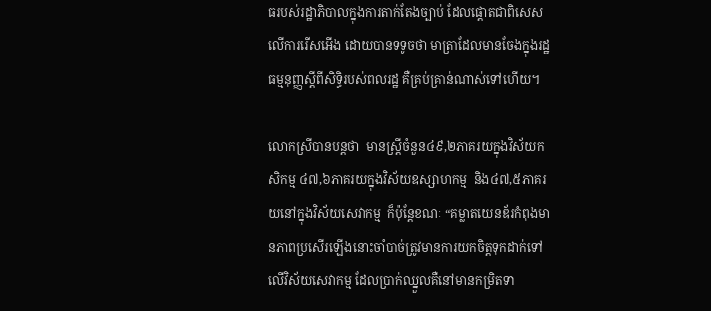ធរបស់រដ្ឋាភិបាលក្នុងការតាក់តែងច្បាប់ ដែលផ្ដោតជាពិសេសលើការរើសអើង ដោយបានទទូចថា មាត្រាដែលមានចែងក្នុងរដ្ឋធម្មនុញ្ញស្ដីពីសិទ្ធិរបស់ពលរដ្ឋ គឺគ្រប់គ្រាន់ណាស់ទៅហើយ។

លោកស្រីបានបន្តថា  មានស្ត្រីចំនួន៤៩,២ភាគរយក្នុងវិស័យកសិកម្ម ៤៧,៦ភាគរយក្នុងវិស័យឧស្សាហកម្ម  និង៤៧,៥ភាគរយនៅក្នុងវិស័យសេវាកម្ម  ក៏ប៉ុន្តែខណៈ “គម្លាតយេនឌ័រកំពុងមានភាពប្រសើរឡើងនោះចាំបាច់ត្រូវមានការយកចិត្តទុកដាក់ទៅលើវិស័យសេវាកម្ម ដែលប្រាក់ឈ្នួលគឺនៅមានកម្រិតទា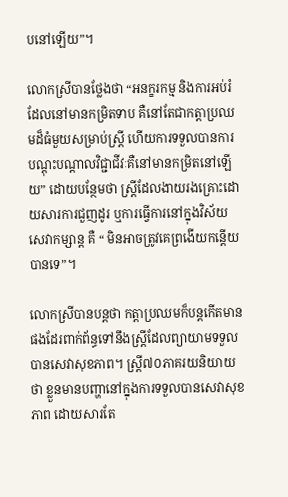បនៅឡើយ”។

លោកស្រីបានថ្លែងថា “អនក្ខរកម្ម និងការអប់រំដែលនៅមានកម្រិតទាប គឺនៅតែជាកត្តាប្រឈមដ៏ធំមួយសម្រាប់ស្ត្រី ហើយការទទួលបានការបណ្ដុះបណ្ដាលវិជ្ជាជីវៈគឺនៅមានកម្រិតនៅឡើយ” ដោយបន្ថែមថា ស្ត្រីដែលងាយរងគ្រោះដោយសារការជួញដូរ ឬការធ្វើការនៅក្នុងវិស័យសេវាកម្សាន្ត គឺ “ មិនអាចត្រូវគេព្រងើយកន្តើយបានទេ”។

លោកស្រីបានបន្តថា កត្តាប្រឈមក៏បន្តកើតមានផងដែរពាក់ព័ន្ធទៅនឹងស្ត្រីដែលព្យាយាមទទួលបានសេវាសុខភាព។ ស្ត្រី៧០ភាគរយនិយាយថា ខ្លួនមានបញ្ហានៅក្នុងការទទួលបានសេវាសុខភាព ដោយសារតែ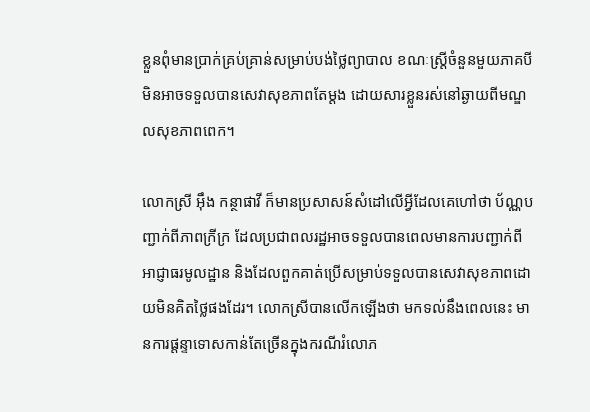ខ្លួនពុំមានប្រាក់គ្រប់គ្រាន់សម្រាប់បង់ថ្លៃព្យាបាល ខណៈស្ត្រីចំនួនមួយភាគបីមិនអាចទទួលបានសេវាសុខភាពតែម្ដង ដោយសារខ្លួនរស់នៅឆ្ងាយពីមណ្ឌលសុខភាពពេក។

លោកស្រី អ៊ឹង កន្ថាផាវី ក៏មានប្រសាសន៍សំដៅលើអ្វីដែលគេហៅថា ប័ណ្ណបញ្ជាក់ពីភាពក្រីក្រ ដែលប្រជាពលរដ្ឋអាចទទួលបានពេលមានការបញ្ជាក់ពីអាជ្ញាធរមូលដ្ឋាន និងដែលពួកគាត់ប្រើសម្រាប់ទទួលបានសេវាសុខភាពដោយមិនគិតថ្លៃផងដែរ។ លោកស្រីបានលើកឡើងថា មកទល់នឹងពេលនេះ មានការផ្ដន្ទាទោសកាន់តែច្រើនក្នុងករណីរំលោភ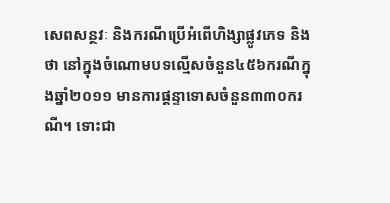សេពសន្ថវៈ និងករណីប្រើអំពើហិង្សាផ្លូវភេទ និងថា នៅក្នុងចំណោមបទល្មើសចំនួន៤៥៦ករណីក្នុងឆ្នាំ២០១១ មានការផ្ដន្ទាទោសចំនួន៣៣០ករណី។ ទោះជា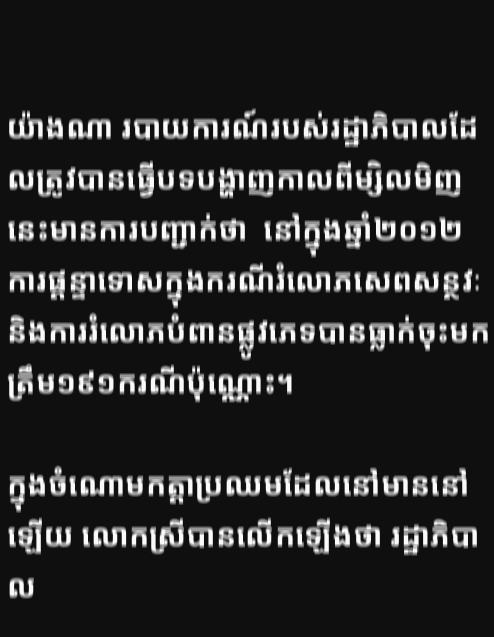យ៉ាងណា របាយការណ៍របស់រដ្ឋាភិបាលដែលត្រូវបានធ្វើបទបង្ហាញកាលពីម្សិលមិញនេះមានការបញ្ជាក់ថា  នៅក្នុងឆ្នាំ២០១២ ការផ្តន្ទាទោសក្នុងករណីរំលោភសេពសន្ថវៈ និងការរំលោភបំពានផ្លូវភេទបានធ្លាក់ចុះមកត្រឹម១៩១ករណីប៉ុណ្ណោះ។

ក្នុងចំណោមកត្តាប្រឈមដែលនៅមាននៅឡើយ លោកស្រីបានលើកឡើងថា រដ្ឋាភិបាល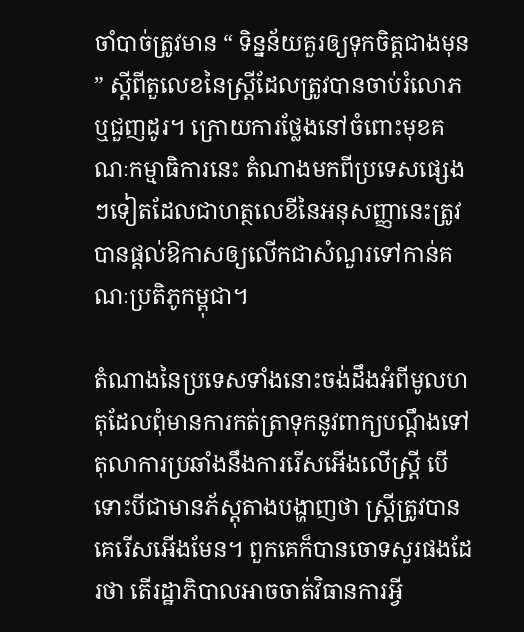ចាំបាច់ត្រូវមាន “ ទិន្នន័យគួរឲ្យទុកចិត្តជាងមុន” ស្ដីពីតួលេខនៃស្ត្រីដែលត្រូវបានចាប់រំលោភ ឬជួញដូរ។ ក្រោយការថ្លែងនៅចំពោះមុខគណៈកម្មាធិការនេះ តំណាងមកពីប្រទេសផ្សេងៗទៀតដែលជាហត្ថលេខីនៃអនុសញ្ញានេះត្រូវបានផ្ដល់ឱកាសឲ្យលើកជាសំណួរទៅកាន់គណៈប្រតិភូកម្ពុជា។

តំណាងនៃប្រទេសទាំងនោះចង់ដឹងអំពីមូលហតុដែលពុំមានការកត់ត្រាទុកនូវពាក្យបណ្ដឹងទៅតុលាការប្រឆាំងនឹងការរើសអើងលើស្ត្រី បើទោះបីជាមានភ័ស្តុតាងបង្ហាញថា ស្ត្រីត្រូវបានគេរើសអើងមែន។ ពួកគេក៏បានចោទសួរផងដែរថា តើរដ្ឋាភិបាលអាចចាត់វិធានការអ្វី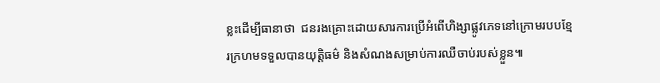ខ្លះដើម្បីធានាថា  ជនរងគ្រោះដោយសារការប្រើអំពើហិង្សាផ្លូវភេទនៅក្រោមរបបខ្មែរក្រហមទទួលបានយុត្តិធម៌ និងសំណងសម្រាប់ការឈឺចាប់របស់ខ្លួន៕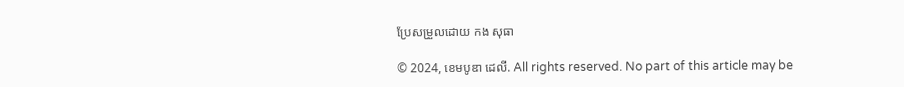ប្រែសម្រួលដោយ កង សុធា

© 2024, ខេមបូឌា ដេលី. All rights reserved. No part of this article may be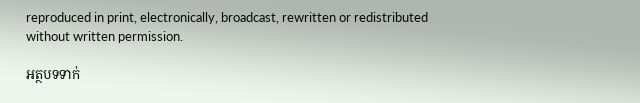reproduced in print, electronically, broadcast, rewritten or redistributed without written permission.

អត្ថបទទាក់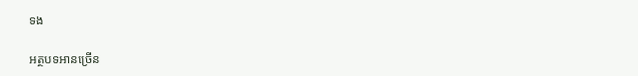ទង

អត្ថបទអានច្រើន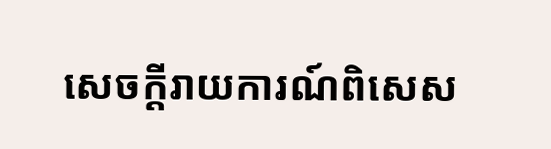សេចក្ដីរាយការណ៍ពិសេស